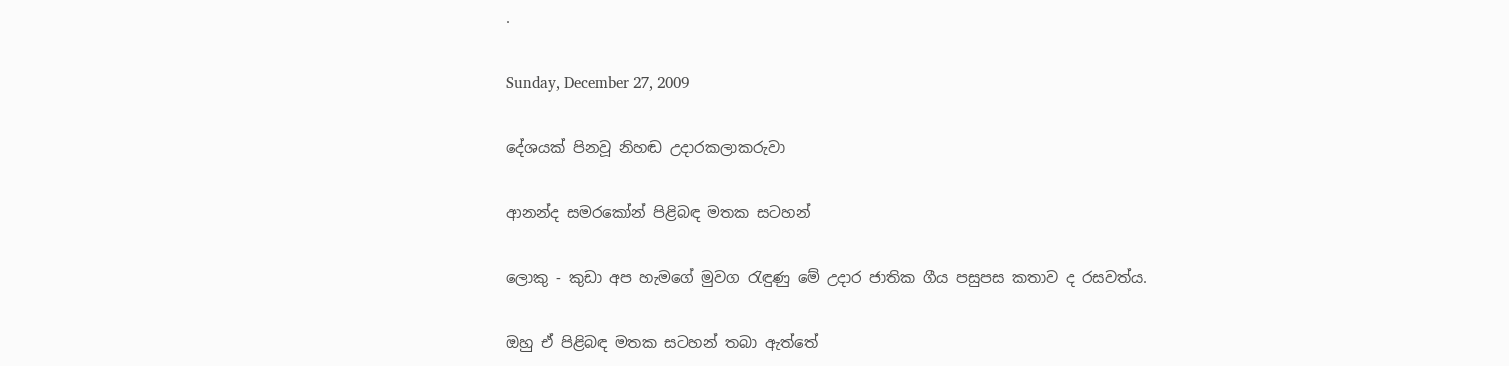.

Sunday, December 27, 2009

දේශයක් පිනවූ නිහඬ උදාරකලාකරුවා

ආනන්ද සමරකෝන් පිළිබඳ මතක සටහන්

ලොකු - කුඩා අප හැමගේ මුවග රැඳුණු මේ උදාර ජාතික ගීය පසුපස කතාව ද රසවත්ය.

ඔහු ඒ පිළිබඳ මතක සටහන් තබා ඇත්තේ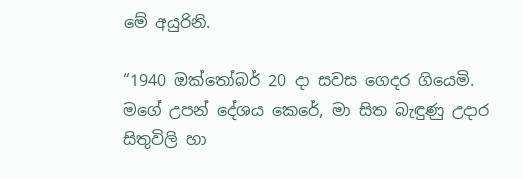මේ අයුරිනි.

“1940 ඔක්තෝබර් 20 දා සවස ගෙදර ගියෙමි. මගේ උපන් දේශය කෙරේ, මා සිත බැඳුණු උදාර සිතුවිලි හා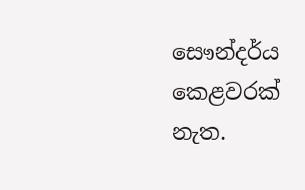සෞන්දර්ය කෙළවරක් නැත.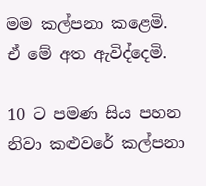මම කල්පනා කළෙමි. ඒ මේ අත ඇවිද්දෙමි.

10 ට පමණ සිය පහන නිවා කළුවරේ කල්පනා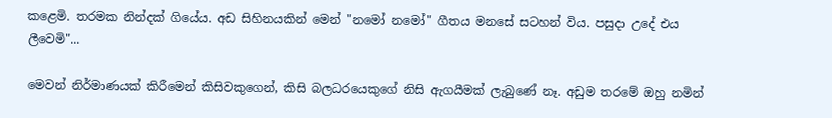කළෙමි. තරමක නින්දක් ගියේය. අඩ සිහිනයකින් මෙන් "නමෝ නමෝ" ගීතය මනසේ සටහන් විය. පසුදා උදේ එය ලීවෙමි"...

මෙවන් නිර්මාණයක් කිරීමෙන් කිසිවකුගෙන්, කිසි බලධරයෙකුගේ නිසි ඇගයීමක් ලැබුණේ නෑ. අඩුම තරමේ ඔහු නමින්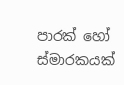පාරක් හෝ ස්මාරකයක්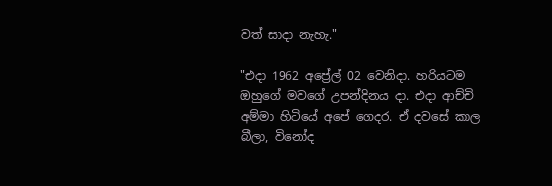වත් සාදා නැහැ."

"එදා 1962 අප්‍රේල් 02 වෙනිදා. හරියටම ඔහුගේ මවගේ උපන්දිනය දා. එදා ආච්චි අම්මා හිටියේ අපේ ගෙදර. ඒ දවසේ කාල බීලා, විනෝද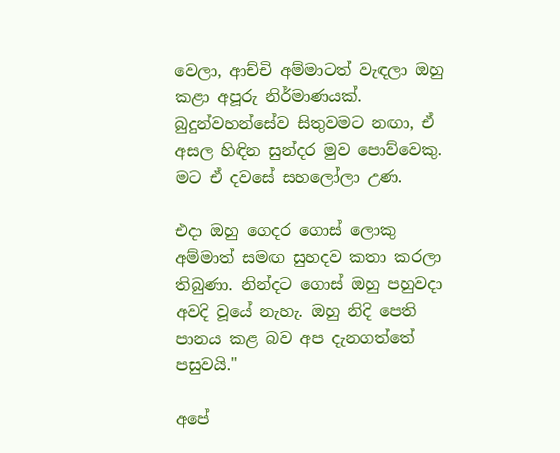වෙලා, ආච්චි අම්මාටත් වැඳලා ඔහු කළා අපූරු නිර්මාණයක්. බුදුන්වහන්සේව සිතුවමට නඟා, ඒ අසල හිඳින සුන්දර මුව පොව්වෙකු. මට ඒ දවසේ සහලෝලා උණ.

එදා ඔහු ගෙදර ගොස් ලොකු අම්මාත් සමඟ සුහදව කතා කරලා තිබුණා. නින්දට ගොස් ඔහු පහුවදා අවදි වූයේ නැහැ. ඔහු නිදි පෙති පානය කළ බව අප දැනගත්තේ පසුවයි."

අපේ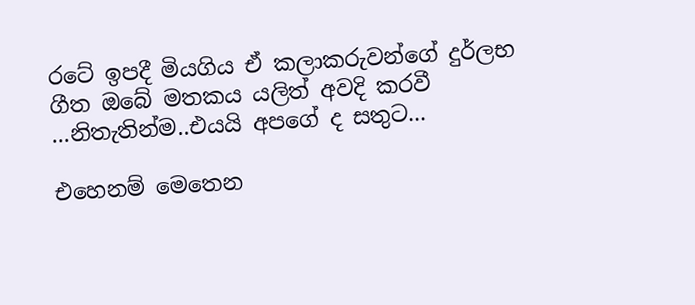රටේ ඉපදී මියගිය ඒ කලාකරුවන්ගේ දුර්ලභ ගීත ඔබේ මතකය යලිත් අවදි කරවී ...නිතැතින්ම..එයයි අපගේ ද සතුට...

එහෙනම් මෙතෙන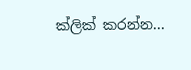ක්ලික් කරන්න...